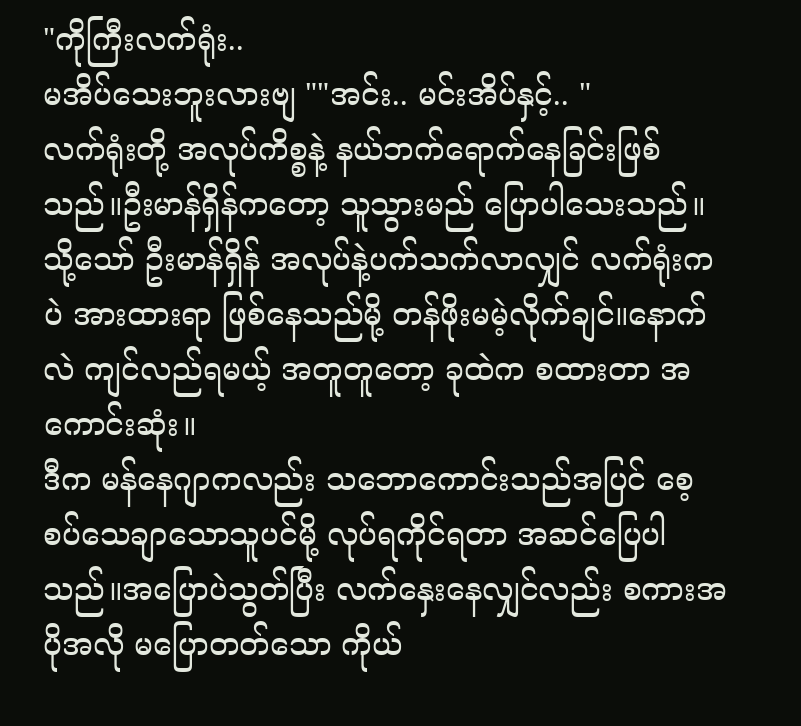"ကိုကြီးလက်ရုံး..
မအိပ်သေးဘူးလားဗျ ""အင်း.. မင်းအိပ်နှင့်.. "
လက်ရုံးတို့ အလုပ်ကိစ္စနဲ့ နယ်ဘက်ရောက်နေခြင်းဖြစ်သည်။ဦးမာန်ရှိန်ကတော့ သူသွားမည် ပြောပါသေးသည်။သို့သော် ဦးမာန်ရှိန် အလုပ်နဲ့ပက်သက်လာလျှင် လက်ရုံးကပဲ အားထားရာ ဖြစ်နေသည်မို့ တန်ဖိုးမမဲ့လိုက်ချင်။နောက်လဲ ကျင်လည်ရမယ့် အတူတူတော့ ခုထဲက စထားတာ အကောင်းဆုံး။
ဒီက မန်နေဂျာကလည်း သဘောကောင်းသည်အပြင် စေ့စပ်သေချာသောသူပင်မို့ လုပ်ရကိုင်ရတာ အဆင်ပြေပါသည်။အပြောပဲသွတ်ပြီး လက်နှေးနေလျှင်လည်း စကားအပိုအလို မပြောတတ်သော ကိုယ်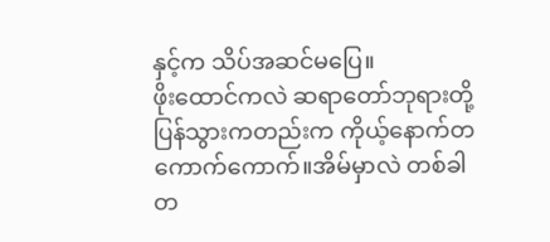နှင့်က သိပ်အဆင်မပြေ။
ဖိုးထောင်ကလဲ ဆရာတော်ဘုရားတို့ ပြန်သွားကတည်းက ကိုယ့်နောက်တကောက်ကောက်။အိမ်မှာလဲ တစ်ခါတ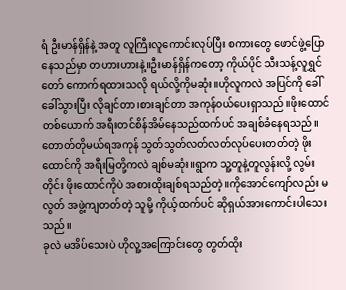ရံ ဦးမာန်ရှိန်နဲ့ အတူ လူကြီးလူကောင်းလုပ်ပြီး စကားတွေ ဖောင်ဖွဲ့ပြောနေသည်မှာ တဟားဟားနဲ့။ဦးမာန်ရှိန်ကတော့ ကိုယ်ပိုင် သီးသန့်လူရွှင်တော် ကောက်ရထားသလို ရယ်လို့ကိုမဆုံး။ဟိုလူကလဲ အပြင်ကို ခေါ်ခေါ်သွားပြီး လိုချင်တာ၊စားချင်တာ အကုန်၀ယ်ပေးရှာသည်။ဖိုးထောင်တစ်ယောက် အရီးတင်စိန်အိမ်နေသည်ထက်ပင် အချစ်ခံနေရသည်။
တောတ်တိုမယ်ရအကုန် သွတ်သွတ်လတ်လတ်လုပ်ပေးတတ်တဲ့ ဖိုးထောင်ကို အရီးမြတို့ကလဲ ချစ်မဆုံး။ရွာက သူ့တူနဲ့တူလွန်းလို့ လွမ်းတိုင်း ဖိုးထောင်ကိုပဲ အစားထိုးချစ်ရသည်တဲ့။ကိုအောင်ကျော်လည်း မလွတ် အဖွဲ့ကျတတ်တဲ့ သူမို့ ကိုယ့်ထက်ပင် ဆိုရှယ်အားကောင်းပါသေးသည်။
ခုလဲ မအိပ်သေးပဲ ဟိုလူ့အကြောင်းတွေ တွတ်ထိုး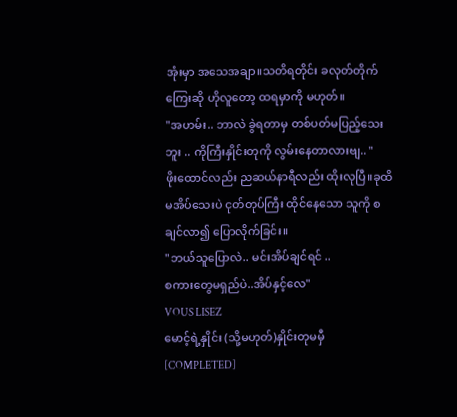အုံးမှာ အသေအချာ။သတိရတိုင်း ခလုတ်တိုက်ကြေးဆို ဟိုလူတော့ ထရမှာကို မဟုတ်။
"အဟမ်း.. ဘာလဲ ခွဲရတာမှ တစ်ပတ်မပြည့်သေးဘူး .. ကိုကြီးနှိုင်းတုကို လွမ်းနေတာလားဗျ.. "
ဖိုးထောင်လည်း ညဆယ်နာရီလည်း ထိုးလုပြီ။ခုထိ မအိပ်သေးပဲ ငုတ်တုပ်ကြီး ထိုင်နေသော သူကို စချင်လာ၍ ပြောလိုက်ခြင်း။
"ဘယ်သူပြောလဲ.. မင်းအိပ်ချင်ရင် ..
စကားတွေမရှည်ပဲ..အိပ်နှင့်လေ"
VOUS LISEZ
မောင့်ရဲ့နှိုင်း (သို့မဟုတ်)နှိုင်းတုမမှီ [COMPLETED]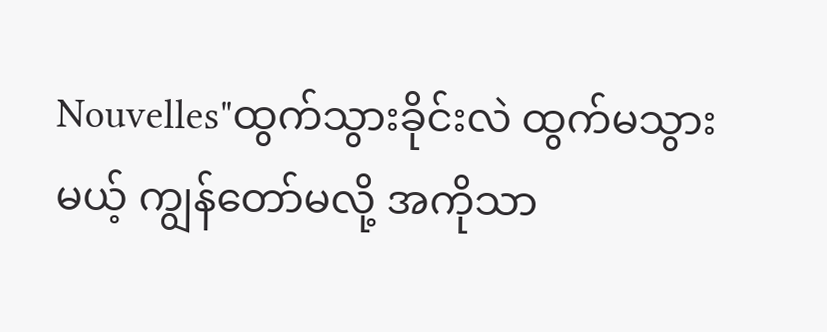Nouvelles"ထွက်သွားခိုင်းလဲ ထွက်မသွားမယ့် ကျွန်တော်မလို့ အကိုသာ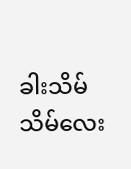ခါးသိမ်သိမ်လေး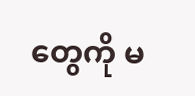တွေကို မ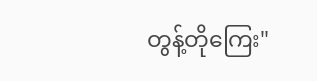တွန့်တိုကြေး"